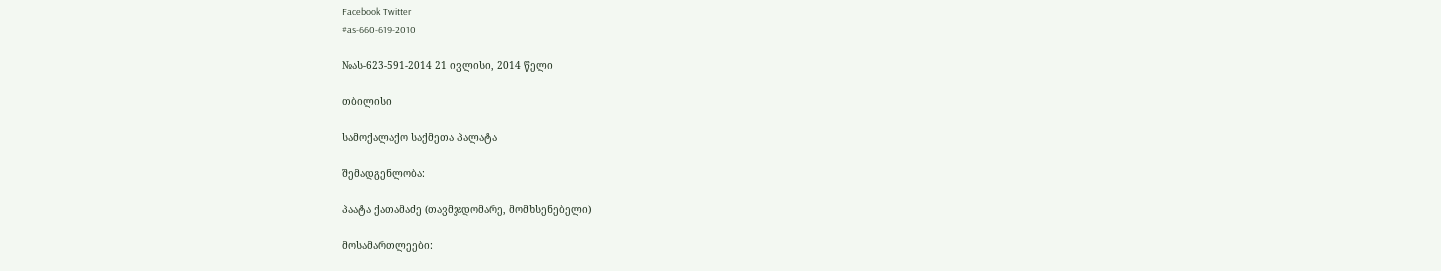Facebook Twitter
#as-660-619-2010

№ას-623-591-2014 21 ივლისი, 2014 წელი

თბილისი

სამოქალაქო საქმეთა პალატა

შემადგენლობა:

პაატა ქათამაძე (თავმჯდომარე, მომხსენებელი)

მოსამართლეები: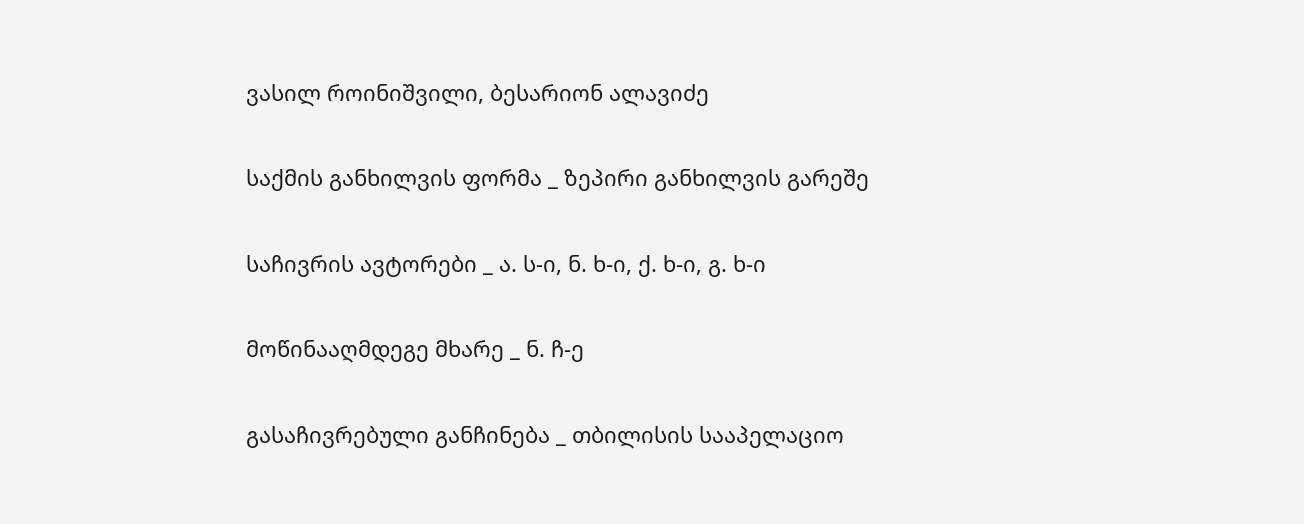ვასილ როინიშვილი, ბესარიონ ალავიძე

საქმის განხილვის ფორმა _ ზეპირი განხილვის გარეშე

საჩივრის ავტორები _ ა. ს-ი, ნ. ხ-ი, ქ. ხ-ი, გ. ხ-ი

მოწინააღმდეგე მხარე _ ნ. ჩ-ე

გასაჩივრებული განჩინება _ თბილისის სააპელაციო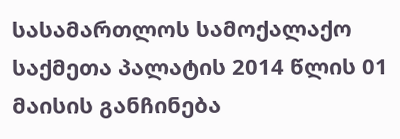სასამართლოს სამოქალაქო საქმეთა პალატის 2014 წლის 01 მაისის განჩინება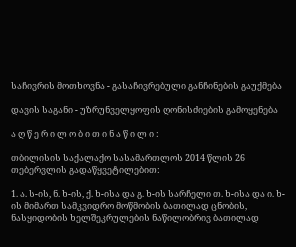საჩივრის მოთხოვნა - გასაჩივრებული განჩინების გაუქმება

დავის საგანი - უზრუნველყოფის ღონისძიების გამოყენება

ა ღ წ ე რ ი ლ ო ბ ი თ ი ნ ა წ ი ლ ი :

თბილისის საქალაქო სასამართლოს 2014 წლის 26 თებერვლის გადაწყვეტილებით:

1. ა. ს-ის, ნ. ხ-ის, ქ. ხ-ისა და გ. ხ-ის სარჩელი თ. ხ-ისა და ი. ხ-ის მიმართ სამკვიდრო მოწმობის ბათილად ცნობის, ნასყიდობის ხელშეკრულების ნაწილობრივ ბათილად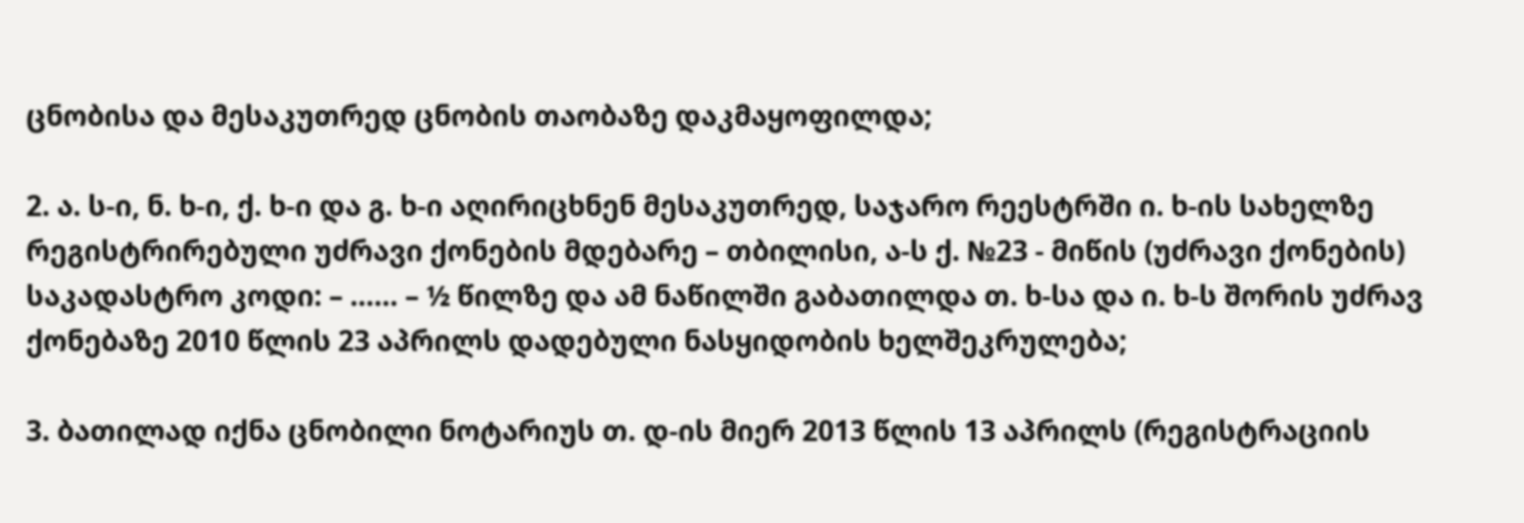ცნობისა და მესაკუთრედ ცნობის თაობაზე დაკმაყოფილდა;

2. ა. ს-ი, ნ. ხ-ი, ქ. ხ-ი და გ. ხ-ი აღირიცხნენ მესაკუთრედ, საჯარო რეესტრში ი. ხ-ის სახელზე რეგისტრირებული უძრავი ქონების მდებარე – თბილისი, ა-ს ქ. №23 - მიწის (უძრავი ქონების) საკადასტრო კოდი: – …… – ½ წილზე და ამ ნაწილში გაბათილდა თ. ხ-სა და ი. ხ-ს შორის უძრავ ქონებაზე 2010 წლის 23 აპრილს დადებული ნასყიდობის ხელშეკრულება;

3. ბათილად იქნა ცნობილი ნოტარიუს თ. დ-ის მიერ 2013 წლის 13 აპრილს (რეგისტრაციის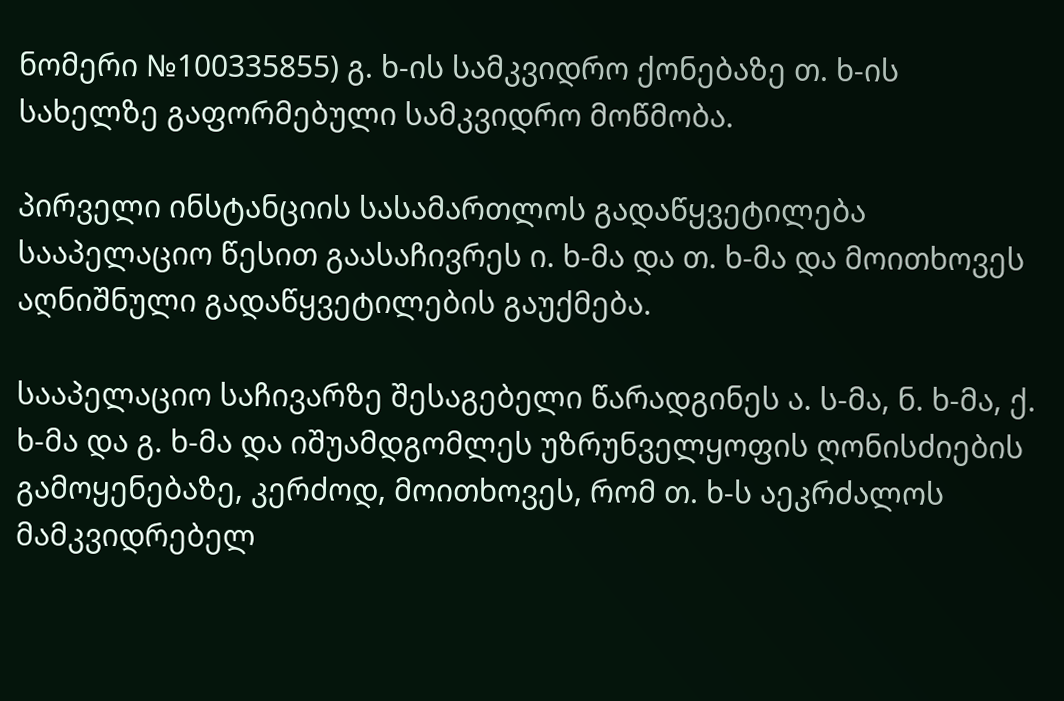ნომერი №100335855) გ. ხ-ის სამკვიდრო ქონებაზე თ. ხ-ის სახელზე გაფორმებული სამკვიდრო მოწმობა.

პირველი ინსტანციის სასამართლოს გადაწყვეტილება სააპელაციო წესით გაასაჩივრეს ი. ხ-მა და თ. ხ-მა და მოითხოვეს აღნიშნული გადაწყვეტილების გაუქმება.

სააპელაციო საჩივარზე შესაგებელი წარადგინეს ა. ს-მა, ნ. ხ-მა, ქ. ხ-მა და გ. ხ-მა და იშუამდგომლეს უზრუნველყოფის ღონისძიების გამოყენებაზე, კერძოდ, მოითხოვეს, რომ თ. ხ-ს აეკრძალოს მამკვიდრებელ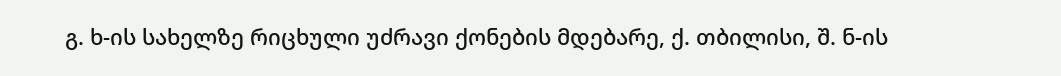გ. ხ-ის სახელზე რიცხული უძრავი ქონების მდებარე, ქ. თბილისი, შ. ნ-ის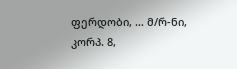ფერდობი, … მ/რ-ნი, კორპ. 8,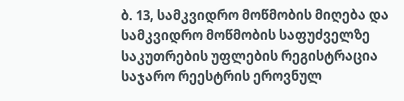ბ. 13, სამკვიდრო მოწმობის მიღება და სამკვიდრო მოწმობის საფუძველზე საკუთრების უფლების რეგისტრაცია საჯარო რეესტრის ეროვნულ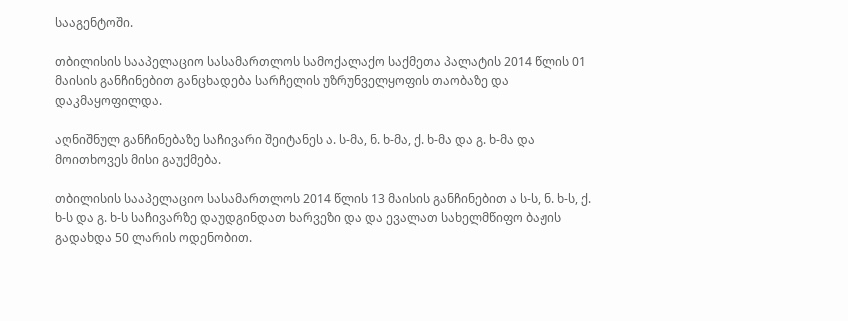სააგენტოში.

თბილისის სააპელაციო სასამართლოს სამოქალაქო საქმეთა პალატის 2014 წლის 01 მაისის განჩინებით განცხადება სარჩელის უზრუნველყოფის თაობაზე და დაკმაყოფილდა.

აღნიშნულ განჩინებაზე საჩივარი შეიტანეს ა. ს-მა, ნ. ხ-მა, ქ. ხ-მა და გ. ხ-მა და მოითხოვეს მისი გაუქმება.

თბილისის სააპელაციო სასამართლოს 2014 წლის 13 მაისის განჩინებით ა ს-ს, ნ. ხ-ს, ქ. ხ-ს და გ. ხ-ს საჩივარზე დაუდგინდათ ხარვეზი და და ევალათ სახელმწიფო ბაჟის გადახდა 50 ლარის ოდენობით.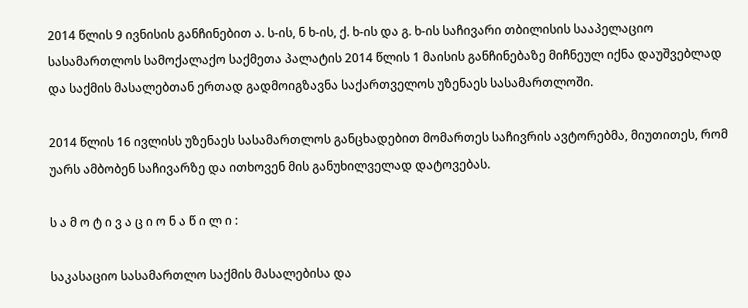2014 წლის 9 ივნისის განჩინებით ა. ს-ის, ნ ხ-ის, ქ. ხ-ის და გ. ხ-ის საჩივარი თბილისის სააპელაციო სასამართლოს სამოქალაქო საქმეთა პალატის 2014 წლის 1 მაისის განჩინებაზე მიჩნეულ იქნა დაუშვებლად და საქმის მასალებთან ერთად გადმოიგზავნა საქართველოს უზენაეს სასამართლოში.

2014 წლის 16 ივლისს უზენაეს სასამართლოს განცხადებით მომართეს საჩივრის ავტორებმა, მიუთითეს, რომ უარს ამბობენ საჩივარზე და ითხოვენ მის განუხილველად დატოვებას.

ს ა მ ო ტ ი ვ ა ც ი ო ნ ა წ ი ლ ი :

საკასაციო სასამართლო საქმის მასალებისა და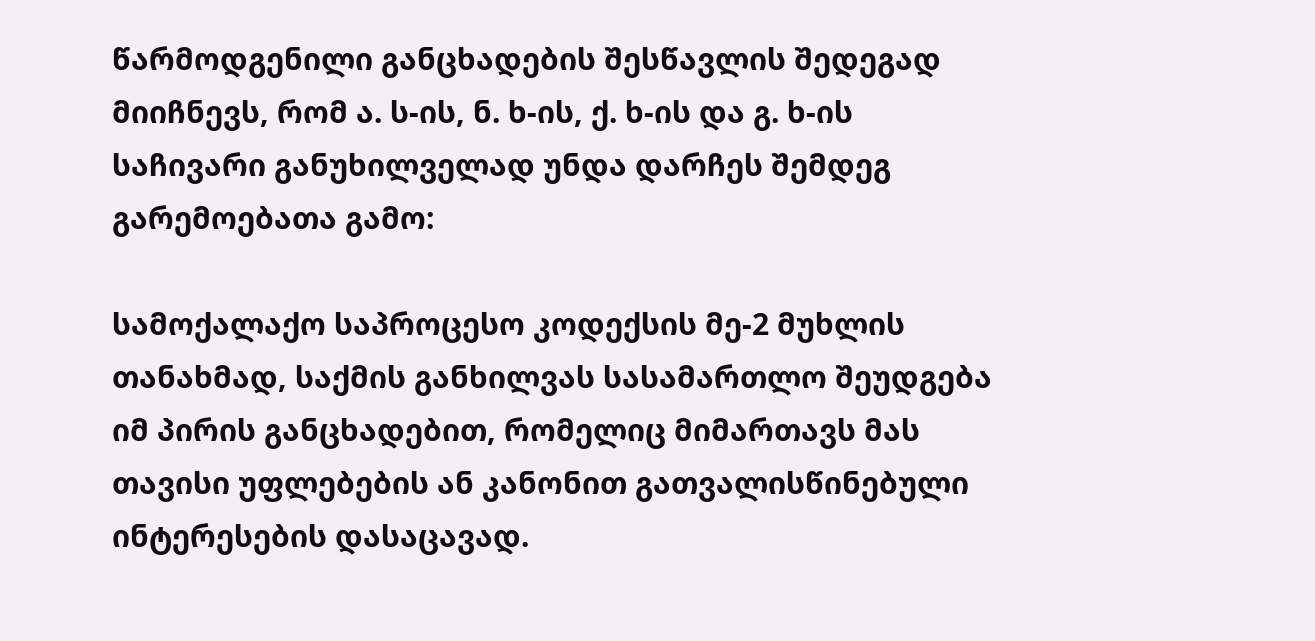წარმოდგენილი განცხადების შესწავლის შედეგად მიიჩნევს, რომ ა. ს-ის, ნ. ხ-ის, ქ. ხ-ის და გ. ხ-ის საჩივარი განუხილველად უნდა დარჩეს შემდეგ გარემოებათა გამო:

სამოქალაქო საპროცესო კოდექსის მე-2 მუხლის თანახმად, საქმის განხილვას სასამართლო შეუდგება იმ პირის განცხადებით, რომელიც მიმართავს მას თავისი უფლებების ან კანონით გათვალისწინებული ინტერესების დასაცავად.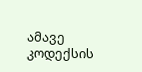ამავე კოდექსის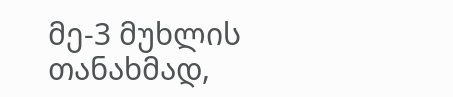მე-3 მუხლის თანახმად,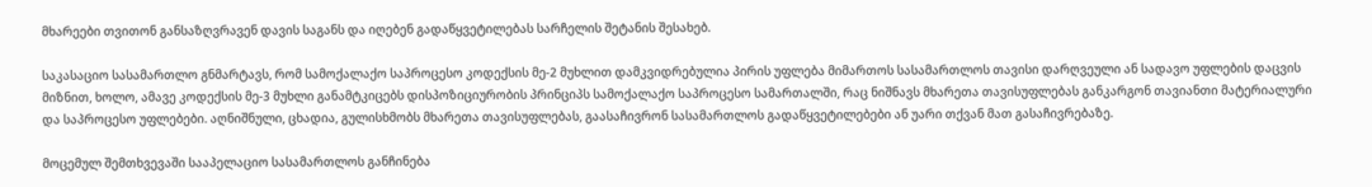მხარეები თვითონ განსაზღვრავენ დავის საგანს და იღებენ გადაწყვეტილებას სარჩელის შეტანის შესახებ.

საკასაციო სასამართლო გნმარტავს, რომ სამოქალაქო საპროცესო კოდექსის მე-2 მუხლით დამკვიდრებულია პირის უფლება მიმართოს სასამართლოს თავისი დარღვეული ან სადავო უფლების დაცვის მიზნით, ხოლო, ამავე კოდექსის მე-3 მუხლი განამტკიცებს დისპოზიციურობის პრინციპს სამოქალაქო საპროცესო სამართალში, რაც ნიშნავს მხარეთა თავისუფლებას განკარგონ თავიანთი მატერიალური და საპროცესო უფლებები. აღნიშნული, ცხადია, გულისხმობს მხარეთა თავისუფლებას, გაასაჩივრონ სასამართლოს გადაწყვეტილებები ან უარი თქვან მათ გასაჩივრებაზე.

მოცემულ შემთხვევაში სააპელაციო სასამართლოს განჩინება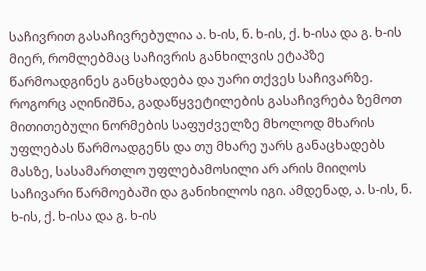საჩივრით გასაჩივრებულია ა. ხ-ის, ნ. ხ-ის, ქ. ხ-ისა და გ. ხ-ის მიერ, რომლებმაც საჩივრის განხილვის ეტაპზე წარმოადგინეს განცხადება და უარი თქვეს საჩივარზე. როგორც აღინიშნა, გადაწყვეტილების გასაჩივრება ზემოთ მითითებული ნორმების საფუძველზე მხოლოდ მხარის უფლებას წარმოადგენს და თუ მხარე უარს განაცხადებს მასზე, სასამართლო უფლებამოსილი არ არის მიიღოს საჩივარი წარმოებაში და განიხილოს იგი. ამდენად, ა. ს-ის, ნ. ხ-ის, ქ. ხ-ისა და გ. ხ-ის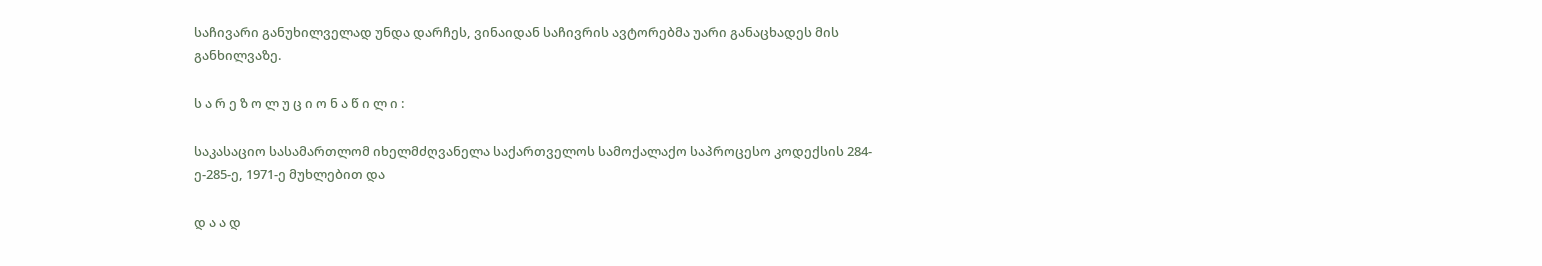საჩივარი განუხილველად უნდა დარჩეს, ვინაიდან საჩივრის ავტორებმა უარი განაცხადეს მის განხილვაზე.

ს ა რ ე ზ ო ლ უ ც ი ო ნ ა წ ი ლ ი :

საკასაციო სასამართლომ იხელმძღვანელა საქართველოს სამოქალაქო საპროცესო კოდექსის 284-ე-285-ე, 1971-ე მუხლებით და

დ ა ა დ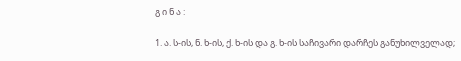გ ი ნ ა :

1. ა. ს-ის, ნ. ხ-ის, ქ. ხ-ის და გ. ხ-ის საჩივარი დარჩეს განუხილველად;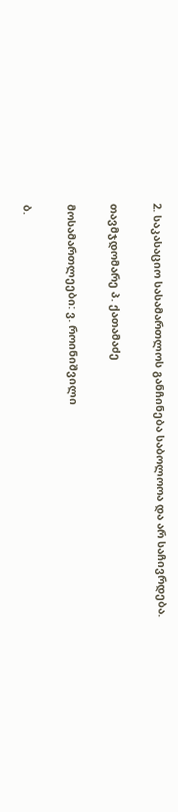2. საკასაციო სასამართლოს განჩინება საბოლოოა და არ საჩივრდება.

თავმჯდომარე პ. ქათამაძე

მოსამართლეები: ვ. როინიშვილი

ბ.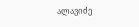ალავიძე